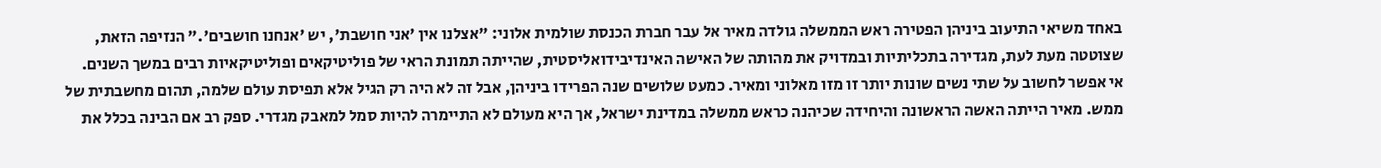באחד משיאי התיעוב ביניהן הפטירה ראש הממשלה גולדה מאיר אל עבר חברת הכנסת שולמית אלוני: "אצלנו אין 'אני חושבת', יש 'אנחנו חושבים'." הנזיפה הזאת, שצוטטה מעת לעת, מגדירה בתכליתיות ובמדויק את מהותה של האישה האינדיבידואליסטית, שהייתה תמונת הראי של פוליטיקאים ופוליטיקאיות רבים במשך השנים.
אי אפשר לחשוב על שתי נשים שונות יותר זו מזו מאלוני ומאיר. כמעט שלושים שנה הפרידו ביניהן, אבל זה לא היה רק הגיל אלא תפיסת עולם שלמה, תהום מחשבתית של ממש. מאיר הייתה האשה הראשונה והיחידה שכיהנה כראש ממשלה במדינת ישראל, אך היא מעולם לא התיימרה להיות סמל למאבק מגדרי. ספק רב אם הבינה בכלל את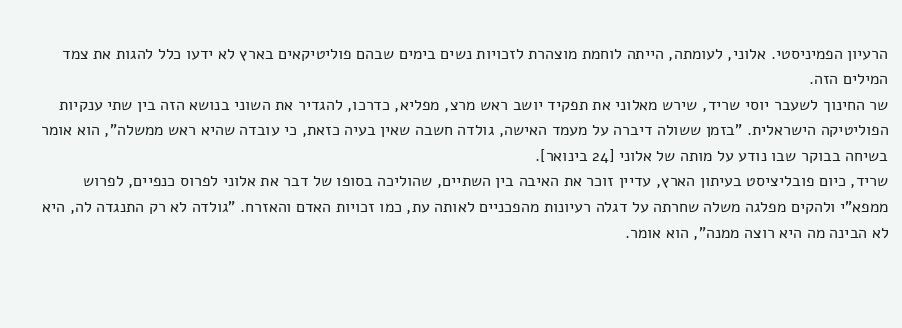הרעיון הפמיניסטי. אלוני, לעומתה, הייתה לוחמת מוצהרת לזכויות נשים בימים שבהם פוליטיקאים בארץ לא ידעו כלל להגות את צמד המילים הזה.
שר החינוך לשעבר יוסי שריד, שירש מאלוני את תפקיד יושב ראש מרצ, מפליא, כדרכו, להגדיר את השוני בנושא הזה בין שתי ענקיות הפוליטיקה הישראלית. "בזמן ששולה דיברה על מעמד האישה, גולדה חשבה שאין בעיה כזאת, כי עובדה שהיא ראש ממשלה", הוא אומר בשיחה בבוקר שבו נודע על מותה של אלוני [24 בינואר].
שריד, כיום פובליציסט בעיתון הארץ, עדיין זוכר את האיבה בין השתיים, שהוליכה בסופו של דבר את אלוני לפרוס כנפיים, לפרוש ממפא"י ולהקים מפלגה משלה שחרתה על דגלה רעיונות מהפכניים לאותה עת, כמו זכויות האדם והאזרח. "גולדה לא רק התנגדה לה, היא לא הבינה מה היא רוצה ממנה", הוא אומר.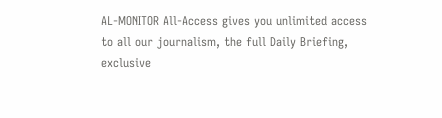AL-MONITOR All-Access gives you unlimited access to all our journalism, the full Daily Briefing, exclusive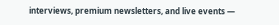interviews, premium newsletters, and live events —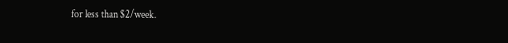for less than $2/week.